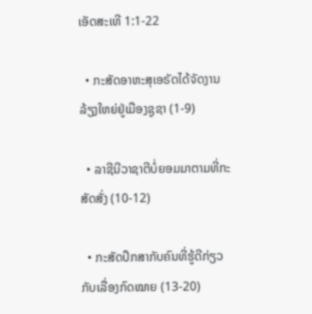ເອັດສະເທີ 1:1-22

  • ກະສັດອາຫະສຸເອຣັດໄດ້ຈັດງານລ້ຽງໃຫຍ່ຢູ່ເມືອງຊູຊາ (1-9)

  • ລາຊີນີວາຊາຕີບໍ່ຍອມມາຕາມທີ່ກະສັດສັ່ງ (10-12)

  • ກະສັດປຶກສາກັບຄົນທີ່ຮູ້ດີກ່ຽວກັບເລື່ອງກົດໝາຍ (13-20)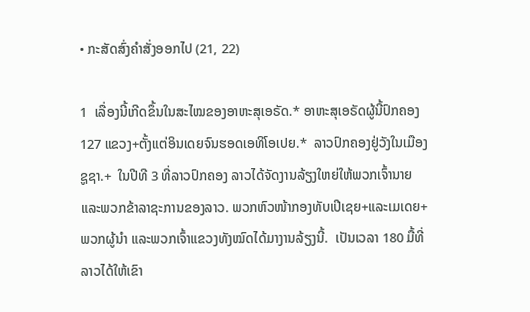• ກະສັດສົ່ງຄຳສັ່ງອອກໄປ (21, 22)

1  ເລື່ອງນີ້ເກີດຂຶ້ນໃນສະໄໝຂອງອາຫະສຸເອຣັດ.* ອາຫະສຸເອຣັດຜູ້ນີ້ປົກຄອງ 127 ແຂວງ+ຕັ້ງແຕ່ອິນເດຍຈົນຮອດເອທິໂອເປຍ.*  ລາວປົກຄອງຢູ່ວັງໃນເມືອງຊູຊາ.+  ໃນປີທີ 3 ທີ່ລາວປົກຄອງ ລາວໄດ້ຈັດງານລ້ຽງໃຫຍ່ໃຫ້ພວກເຈົ້ານາຍແລະພວກຂ້າລາຊະການຂອງລາວ. ພວກຫົວໜ້າກອງທັບເປີເຊຍ+ແລະເມເດຍ+ ພວກຜູ້ນຳ ແລະພວກເຈົ້າແຂວງທັງໝົດໄດ້ມາງານລ້ຽງນີ້.  ເປັນເວລາ 180 ມື້ທີ່ລາວໄດ້ໃຫ້ເຂົາ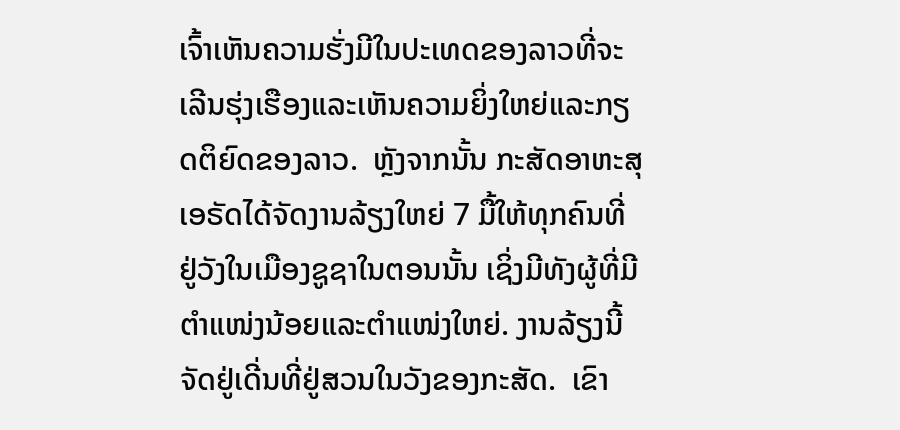ເຈົ້າເຫັນຄວາມຮັ່ງມີໃນປະເທດຂອງລາວທີ່ຈະເລີນຮຸ່ງເຮືອງແລະເຫັນຄວາມຍິ່ງໃຫຍ່ແລະກຽດຕິຍົດຂອງລາວ.  ຫຼັງຈາກນັ້ນ ກະສັດອາຫະສຸເອຣັດໄດ້ຈັດງານລ້ຽງໃຫຍ່ 7 ມື້ໃຫ້ທຸກຄົນທີ່ຢູ່ວັງໃນເມືອງຊູຊາໃນຕອນນັ້ນ ເຊິ່ງມີທັງຜູ້ທີ່ມີຕຳແໜ່ງນ້ອຍແລະຕຳແໜ່ງໃຫຍ່. ງານລ້ຽງນີ້ຈັດຢູ່ເດີ່ນທີ່ຢູ່ສວນໃນວັງຂອງກະສັດ.  ເຂົາ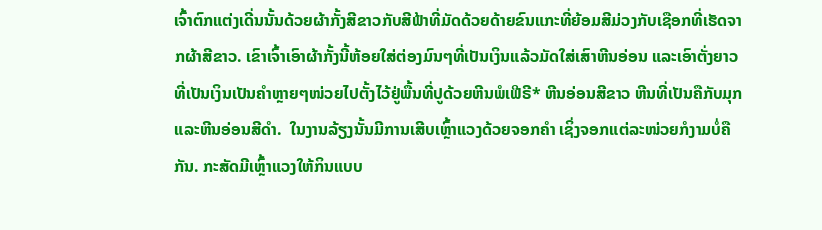ເຈົ້າຕົກແຕ່ງເດີ່ນນັ້ນດ້ວຍຜ້າກັ້ງສີຂາວກັບສີຟ້າທີ່ມັດດ້ວຍດ້າຍຂົນແກະທີ່ຍ້ອມສີມ່ວງກັບເຊືອກທີ່ເຮັດຈາກຜ້າສີຂາວ. ເຂົາເຈົ້າເອົາຜ້າກັ້ງນີ້ຫ້ອຍໃສ່ຕ່ອງມົນໆທີ່ເປັນເງິນແລ້ວມັດໃສ່ເສົາຫີນອ່ອນ ແລະເອົາຕັ່ງຍາວທີ່ເປັນເງິນເປັນຄຳຫຼາຍໆໜ່ວຍໄປຕັ້ງໄວ້ຢູ່ພື້ນທີ່ປູດ້ວຍຫີນພໍເຟີຣີ* ຫີນອ່ອນສີຂາວ ຫີນທີ່ເປັນຄືກັບມຸກ ແລະຫີນອ່ອນສີດຳ.  ໃນງານລ້ຽງນັ້ນມີການເສີບເຫຼົ້າແວງດ້ວຍຈອກຄຳ ເຊິ່ງຈອກແຕ່ລະໜ່ວຍກໍງາມບໍ່ຄືກັນ. ກະສັດມີເຫຼົ້າແວງໃຫ້ກິນແບບ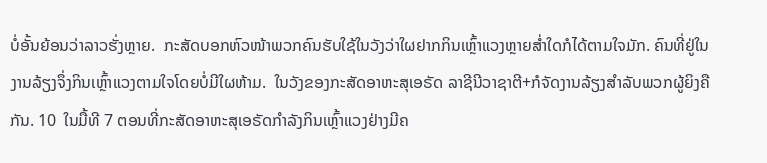ບໍ່ອັ້ນຍ້ອນວ່າລາວຮັ່ງຫຼາຍ.  ກະສັດບອກຫົວໜ້າພວກຄົນຮັບໃຊ້ໃນວັງວ່າໃຜຢາກກິນເຫຼົ້າແວງຫຼາຍສ່ຳໃດກໍໄດ້ຕາມໃຈມັກ. ຄົນທີ່ຢູ່ໃນງານລ້ຽງຈຶ່ງກິນເຫຼົ້າແວງຕາມໃຈໂດຍບໍ່ມີໃຜຫ້າມ.  ໃນວັງຂອງກະສັດອາຫະສຸເອຣັດ ລາຊີນີວາຊາຕີ+ກໍຈັດງານລ້ຽງສຳລັບພວກຜູ້ຍິງຄືກັນ. 10  ໃນມື້ທີ 7 ຕອນທີ່ກະສັດອາຫະສຸເອຣັດກຳລັງກິນເຫຼົ້າແວງຢ່າງມີຄ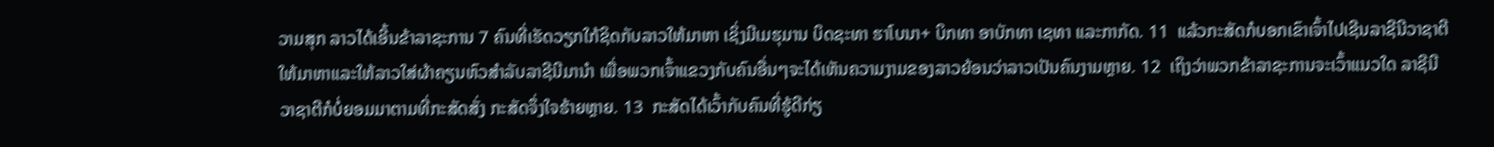ວາມສຸກ ລາວໄດ້ເອີ້ນຂ້າລາຊະການ 7 ຄົນທີ່ເຮັດວຽກໃກ້ຊິດກັບລາວໃຫ້ມາຫາ ເຊິ່ງມີເມຮຸມານ ບິດຊະທາ ຮາໂບນາ+ ບິກທາ ອາບັກທາ ເຊທາ ແລະກາກັດ. 11  ແລ້ວກະສັດກໍບອກເຂົາເຈົ້າໄປເຊີນລາຊີນີວາຊາຕີໃຫ້ມາຫາແລະໃຫ້ລາວໃສ່ຜ້າຄຽນຫົວສຳລັບລາຊີນີມານຳ ເພື່ອພວກເຈົ້າແຂວງກັບຄົນອື່ນໆຈະໄດ້ເຫັນຄວາມງາມຂອງລາວຍ້ອນວ່າລາວເປັນຄົນງາມຫຼາຍ. 12  ເຖິງວ່າພວກຂ້າລາຊະການຈະເວົ້າແນວໃດ ລາຊີນີວາຊາຕີກໍບໍ່ຍອມມາຕາມທີ່ກະສັດສັ່ງ ກະສັດຈຶ່ງໃຈຮ້າຍຫຼາຍ. 13  ກະສັດໄດ້ເວົ້າກັບຄົນທີ່ຮູ້ດີກ່ຽ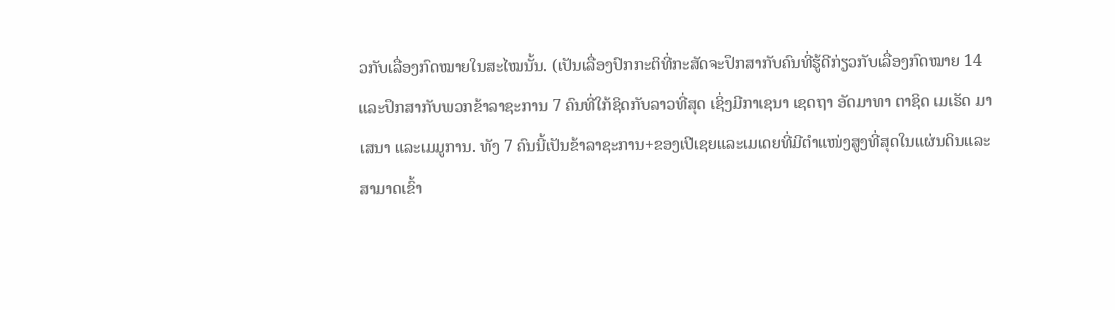ວກັບເລື່ອງກົດໝາຍໃນສະໄໝນັ້ນ. (ເປັນເລື່ອງປົກກະຕິທີ່ກະສັດຈະປຶກສາກັບຄົນທີ່ຮູ້ດີກ່ຽວກັບເລື່ອງກົດໝາຍ 14  ແລະປຶກສາກັບພວກຂ້າລາຊະການ 7 ຄົນທີ່ໃກ້ຊິດກັບລາວທີ່ສຸດ ເຊິ່ງມີກາເຊນາ ເຊດຖາ ອັດມາທາ ຕາຊິດ ເມເຣັດ ມາເສນາ ແລະເມມູການ. ທັງ 7 ຄົນນີ້ເປັນຂ້າລາຊະການ+ຂອງເປີເຊຍແລະເມເດຍທີ່ມີຕຳແໜ່ງສູງທີ່ສຸດໃນແຜ່ນດິນແລະສາມາດເຂົ້າ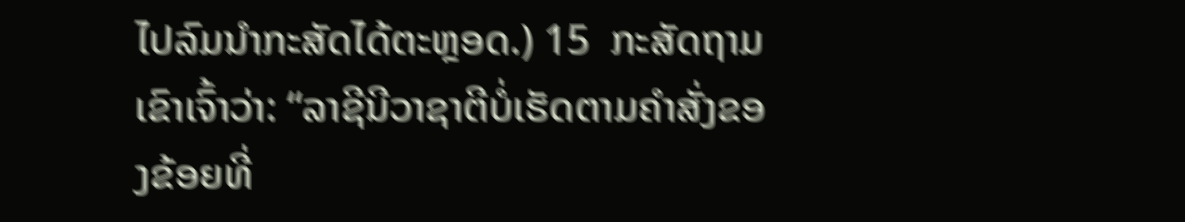ໄປລົມນຳກະສັດໄດ້ຕະຫຼອດ.) 15  ກະສັດຖາມເຂົາເຈົ້າວ່າ: “ລາຊີນີວາຊາຕີບໍ່ເຮັດຕາມຄຳສັ່ງຂອງຂ້ອຍທີ່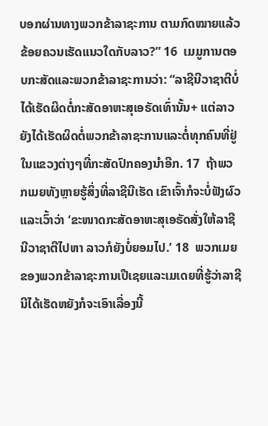ບອກຜ່ານທາງພວກຂ້າລາຊະການ ຕາມກົດໝາຍແລ້ວຂ້ອຍຄວນເຮັດແນວໃດກັບລາວ?” 16  ເມມູການຕອບກະສັດແລະພວກຂ້າລາຊະການວ່າ: “ລາຊີນີວາຊາຕີບໍ່ໄດ້ເຮັດຜິດຕໍ່ກະສັດອາຫະສຸເອຣັດເທົ່ານັ້ນ+ ແຕ່ລາວຍັງໄດ້ເຮັດຜິດຕໍ່ພວກຂ້າລາຊະການແລະຕໍ່ທຸກຄົນທີ່ຢູ່ໃນແຂວງຕ່າງໆທີ່ກະສັດປົກຄອງນຳອີກ. 17  ຖ້າພວກເມຍທັງຫຼາຍຮູ້ສິ່ງທີ່ລາຊີນີເຮັດ ເຂົາເຈົ້າກໍຈະບໍ່ຟັງຜົວແລະເວົ້າວ່າ ‘ຂະໜາດກະສັດອາຫະສຸເອຣັດສັ່ງໃຫ້ລາຊີນີວາຊາຕີໄປຫາ ລາວກໍຍັງບໍ່ຍອມໄປ.’ 18  ພວກເມຍຂອງພວກຂ້າລາຊະການເປີເຊຍແລະເມເດຍທີ່ຮູ້ວ່າລາຊີນີໄດ້ເຮັດຫຍັງກໍຈະເອົາເລື່ອງນີ້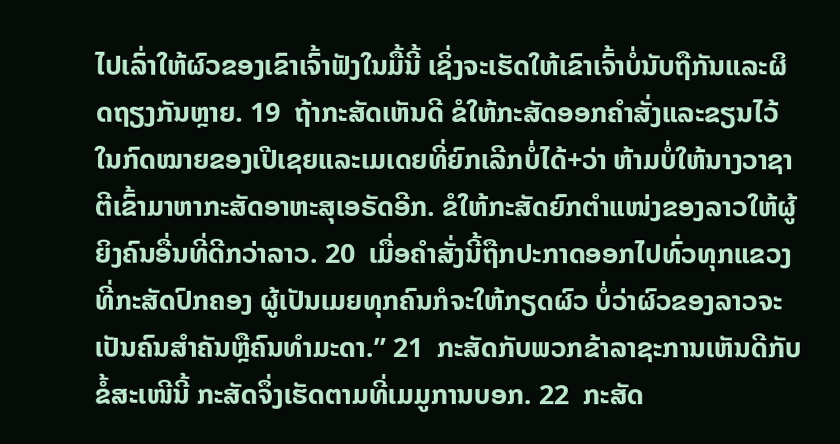ໄປເລົ່າໃຫ້ຜົວຂອງເຂົາເຈົ້າຟັງໃນມື້ນີ້ ເຊິ່ງຈະເຮັດໃຫ້ເຂົາເຈົ້າບໍ່ນັບຖືກັນແລະຜິດຖຽງກັນຫຼາຍ. 19  ຖ້າກະສັດເຫັນດີ ຂໍໃຫ້ກະສັດອອກຄຳສັ່ງແລະຂຽນໄວ້ໃນກົດໝາຍຂອງເປີເຊຍແລະເມເດຍທີ່ຍົກເລີກບໍ່ໄດ້+ວ່າ ຫ້າມບໍ່ໃຫ້ນາງວາຊາຕີເຂົ້າມາຫາກະສັດອາຫະສຸເອຣັດອີກ. ຂໍໃຫ້ກະສັດຍົກຕຳແໜ່ງຂອງລາວໃຫ້ຜູ້ຍິງຄົນອື່ນທີ່ດີກວ່າລາວ. 20  ເມື່ອຄຳສັ່ງນີ້ຖືກປະກາດອອກໄປທົ່ວທຸກແຂວງທີ່ກະສັດປົກຄອງ ຜູ້ເປັນເມຍທຸກຄົນກໍຈະໃຫ້ກຽດຜົວ ບໍ່ວ່າຜົວຂອງລາວຈະເປັນຄົນສຳຄັນຫຼືຄົນທຳມະດາ.” 21  ກະສັດກັບພວກຂ້າລາຊະການເຫັນດີກັບຂໍ້ສະເໜີນີ້ ກະສັດຈຶ່ງເຮັດຕາມທີ່ເມມູການບອກ. 22  ກະສັດ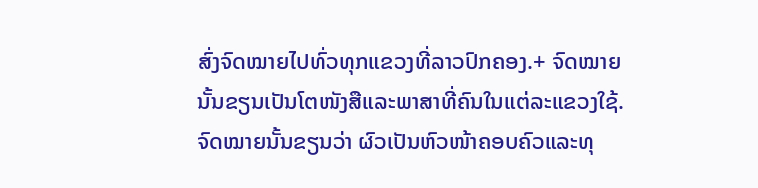ສົ່ງຈົດໝາຍໄປທົ່ວທຸກແຂວງທີ່ລາວປົກຄອງ.+ ຈົດໝາຍນັ້ນຂຽນເປັນໂຕໜັງສືແລະພາສາທີ່ຄົນໃນແຕ່ລະແຂວງໃຊ້. ຈົດໝາຍນັ້ນຂຽນວ່າ ຜົວເປັນຫົວໜ້າຄອບຄົວແລະທຸ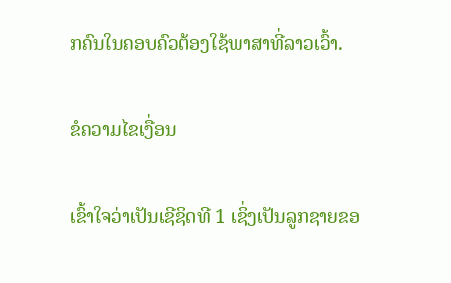ກຄົນໃນຄອບຄົວຕ້ອງໃຊ້ພາສາທີ່ລາວເວົ້າ.

ຂໍຄວາມໄຂເງື່ອນ

ເຂົ້າໃຈວ່າເປັນເຊີຊິດທີ 1 ເຊິ່ງເປັນລູກຊາຍຂອ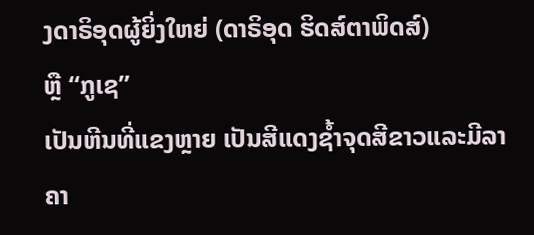ງດາຣິອຸດຜູ້ຍິ່ງໃຫຍ່ (ດາຣິອຸດ ຮິດສ໌ຕາພິດສ໌)
ຫຼື “ກູເຊ”
ເປັນຫີນທີ່ແຂງຫຼາຍ ເປັນສີແດງຊ້ຳຈຸດສີຂາວແລະມີລາຄາ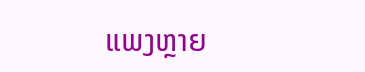ແພງຫຼາຍ